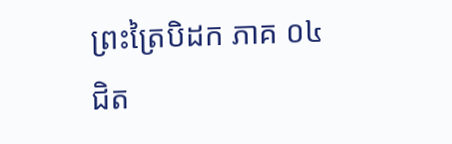ព្រះត្រៃបិដក ភាគ ០៤
ជិត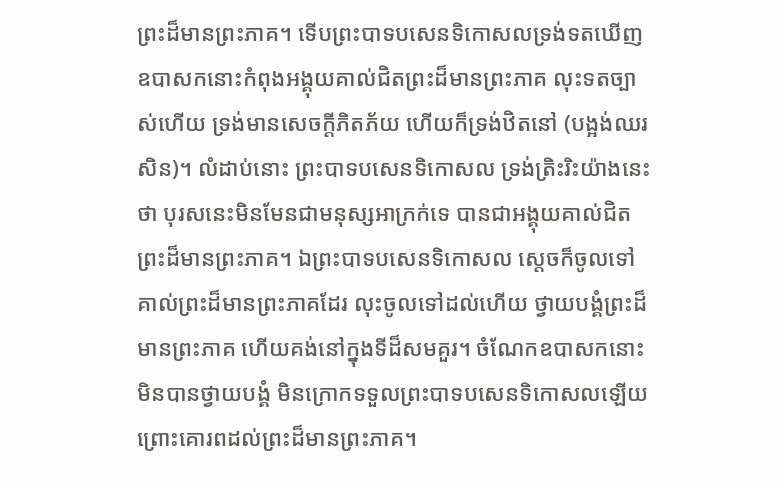ព្រះដ៏មានព្រះភាគ។ ទើបព្រះបាទបសេនទិកោសលទ្រង់ទតឃើញឧបាសកនោះកំពុងអង្គុយគាល់ជិតព្រះដ៏មានព្រះភាគ លុះទតច្បាស់ហើយ ទ្រង់មានសេចក្តីភិតភ័យ ហើយក៏ទ្រង់ឋិតនៅ (បង្អង់ឈរសិន)។ លំដាប់នោះ ព្រះបាទបសេនទិកោសល ទ្រង់ត្រិះរិះយ៉ាងនេះថា បុរសនេះមិនមែនជាមនុស្សអាក្រក់ទេ បានជាអង្គុយគាល់ជិតព្រះដ៏មានព្រះភាគ។ ឯព្រះបាទបសេនទិកោសល ស្តេចក៏ចូលទៅគាល់ព្រះដ៏មានព្រះភាគដែរ លុះចូលទៅដល់ហើយ ថ្វាយបង្គំព្រះដ៏មានព្រះភាគ ហើយគង់នៅក្នុងទីដ៏សមគួរ។ ចំណែកឧបាសកនោះមិនបានថ្វាយបង្គំ មិនក្រោកទទួលព្រះបាទបសេនទិកោសលឡើយ ព្រោះគោរពដល់ព្រះដ៏មានព្រះភាគ។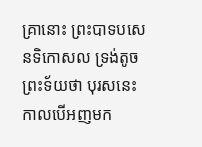គ្រានោះ ព្រះបាទបសេនទិកោសល ទ្រង់តូចព្រះទ័យថា បុរសនេះ កាលបើអញមក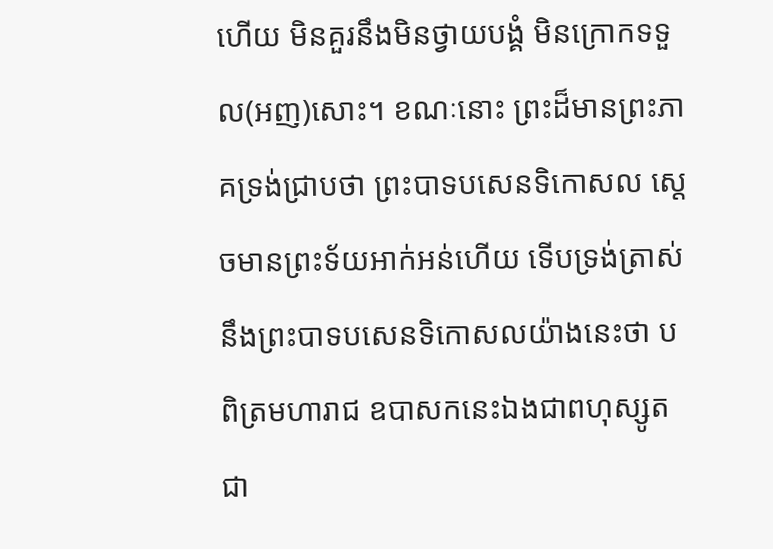ហើយ មិនគួរនឹងមិនថ្វាយបង្គំ មិនក្រោកទទួល(អញ)សោះ។ ខណៈនោះ ព្រះដ៏មានព្រះភាគទ្រង់ជ្រាបថា ព្រះបាទបសេនទិកោសល ស្តេចមានព្រះទ័យអាក់អន់ហើយ ទើបទ្រង់ត្រាស់នឹងព្រះបាទបសេនទិកោសលយ៉ាងនេះថា បពិត្រមហារាជ ឧបាសកនេះឯងជាពហុស្សូត ជា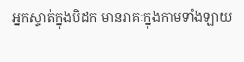អ្នកស្ទាត់ក្នុងបិដក មានរាគៈក្នុងកាមទាំងឡាយ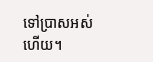ទៅប្រាសអស់ហើយ។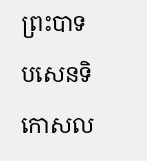ព្រះបាទបសេនទិកោសល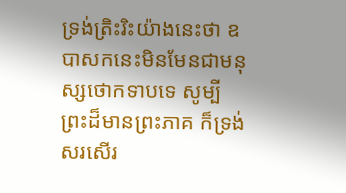ទ្រង់ត្រិះរិះយ៉ាងនេះថា ឧបាសកនេះមិនមែនជាមនុស្សថោកទាបទេ សូម្បីព្រះដ៏មានព្រះភាគ ក៏ទ្រង់សរសើរ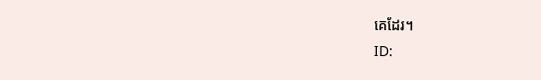គេដែរ។
ID: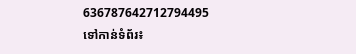636787642712794495
ទៅកាន់ទំព័រ៖